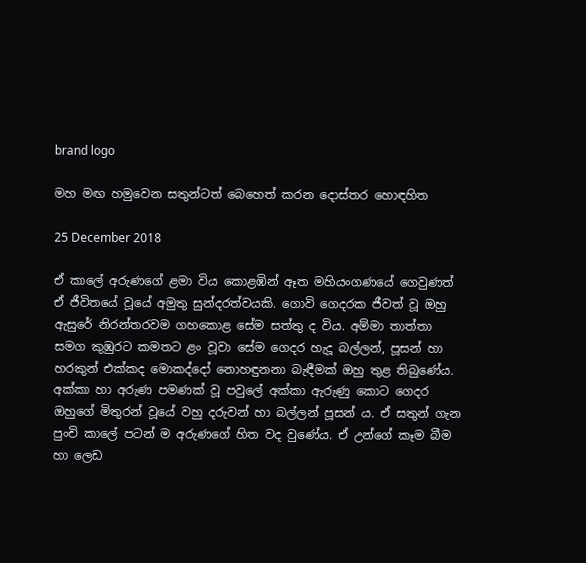brand logo

මහ මඟ හමුවෙන සතුන්ටත් බෙහෙත් කරන දොස්තර හොඳහිත

25 December 2018

ඒ කාලේ අරුණගේ ළමා විය කොළඹින් ඈත මහියංගණයේ ගෙවුණත් ඒ ජීවිතයේ වූයේ අමුතු සුන්දරත්වයකි. ගොවි ගෙදරක ජීවත් වූ ඔහු ඇසුරේ නිරන්තරවම ගහකොළ සේම සත්තු ද විය. අම්මා තාත්තා සමග කුඹුරට කමතට ළං වූවා සේම ගෙදර හැදූ බල්ලන්, පූසන් හා හරකුන් එක්කද මොකද්දෝ නොහඳුනනා බැඳීමක් ඔහු තුළ තිබුණේය. අක්කා හා අරුණ පමණක් වූ පවුලේ අක්කා ඇරුණු කොට ගෙදර ඔහුගේ මිතුරන් වූයේ වහු දරුවන් හා බල්ලන් පූසන් ය. ඒ සතුන් ගැන පුංචි කාලේ පටන් ම අරුණගේ හිත වද වුණේය. ඒ උන්ගේ කෑම බීම හා ලෙඩ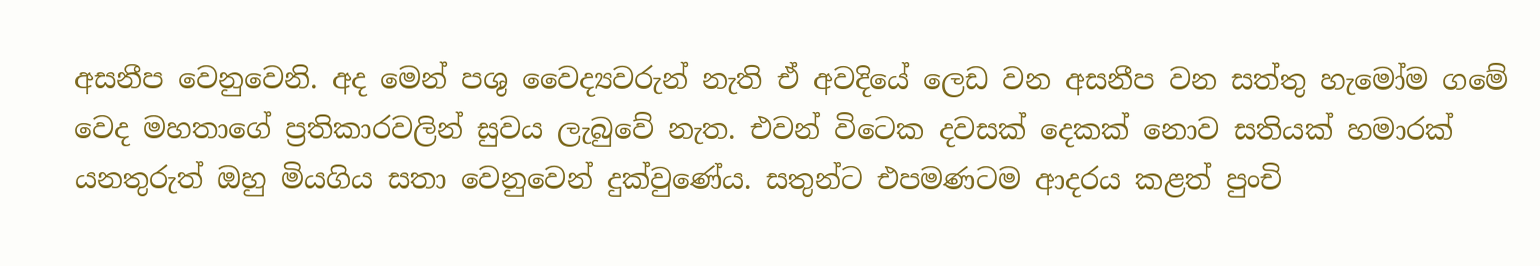අසනීප වෙනුවෙනි. අද මෙන් පශු වෛද්‍යවරුන් නැති ඒ අවදියේ ලෙඩ වන අසනීප වන සත්තු හැමෝම ගමේ වෙද මහතාගේ ප්‍රතිකාරවලින් සුවය ලැබුවේ නැත. එවන් විටෙක දවසක් දෙකක් නොව සතියක් හමාරක් යනතුරුත් ඔහු මියගිය සතා වෙනුවෙන් දුක්වුණේය. සතුන්ට එපමණටම ආදරය කළත් පුංචි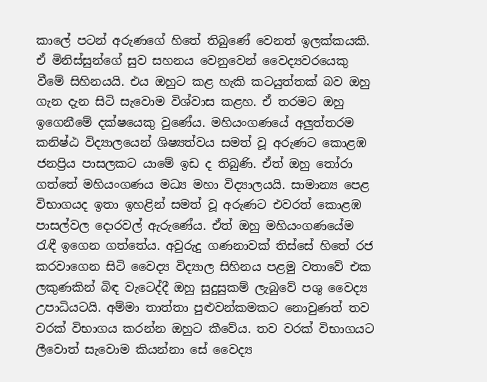කාලේ පටන් අරුණගේ හිතේ තිබුණේ වෙනත් ඉලක්කයකි. ඒ මිනිස්සුන්ගේ සුව සහනය වෙනුවෙන් වෛද්‍යවරයෙකු වීමේ සිහිනයයි. එය ඔහුට කළ හැකි කටයුත්තක් බව ඔහු ගැන දැන සිටි සැවොම විශ්වාස කළහ. ඒ තරමට ඔහු ඉගෙනීමේ දක්ෂයෙකු වුණේය. මහියංගණයේ අලුත්තරම කනිෂ්ඨ විද්‍යාලයෙන් ශිෂ්‍යත්වය සමත් වූ අරුණට කොළඹ ජනප්‍රිය පාසලකට යාමේ ඉඩ ද තිබුණි. ඒත් ඔහු තෝරා ගත්තේ මහියංගණය මධ්‍ය මහා විද්‍යාලයයි. සාමාන්‍ය පෙළ විභාගයද ඉතා ඉහළින් සමත් වූ අරුණට එවරත් කොළඹ පාසල්වල දොරවල් ඇරුණේය. ඒත් ඔහු මහියංගණයේම රැඳී ඉගෙන ගත්තේය. අවුරුදු ගණනාවක් තිස්සේ හිතේ රජ කරවාගෙන සිටි වෛද්‍ය විද්‍යාල සිහිනය පළමු වතාවේ එක ලකුණකින් බිඳ වැටෙද්දී ඔහු සුදුසුකම් ලැබුවේ පශු වෛද්‍ය උපාධියටයි. අම්මා තාත්තා පුළුවන්කමකට නොවුණත් තව වරක් විභාගය කරන්න ඔහුට කීවේය. තව වරක් විභාගයට ලීවොත් සැවොම කියන්නා සේ වෛද්‍ය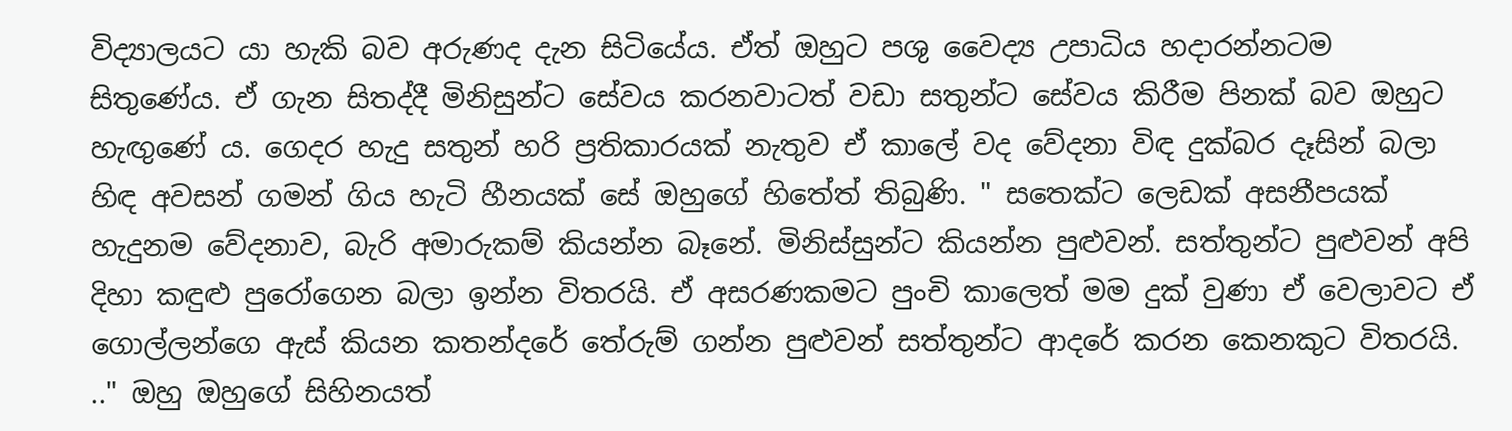විද්‍යාලයට යා හැකි බව අරුණද දැන සිටියේය. ඒත් ඔහුට පශු වෛද්‍ය උපාධිය හදාරන්නටම සිතුණේය. ඒ ගැන සිතද්දී මිනිසුන්ට සේවය කරනවාටත් වඩා සතුන්‍ට සේවය කිරීම පිනක් බව ඔහුට හැඟුණේ ය. ගෙදර හැදු සතුන් හරි ප්‍රතිකාරයක් නැතුව ඒ කාලේ වද වේදනා විඳ දුක්බර දෑසින් බලා හිඳ අවසන් ගමන් ගිය හැටි හීනයක් සේ ඔහුගේ හිතේත් තිබුණි. " සතෙක්ට ලෙඩක් අසනීපයක් හැදුනම වේදනාව, බැරි අමාරුකම් කියන්න බෑනේ. මිනිස්සුන්ට කියන්න පුළුවන්. සත්තුන්ට පුළුවන් අපි දිහා කඳුළු පුරෝගෙන බලා ඉන්න විතරයි. ඒ අසරණකමට පුංචි කාලෙත් මම දුක් වුණා ඒ වෙලාවට ඒ ගොල්ලන්ගෙ ඇස් කියන කතන්දරේ තේරුම් ගන්න පුළුවන් සත්තුන්ට ආදරේ කරන කෙනකුට විතරයි. .." ඔහු ඔහුගේ සිහිනයත්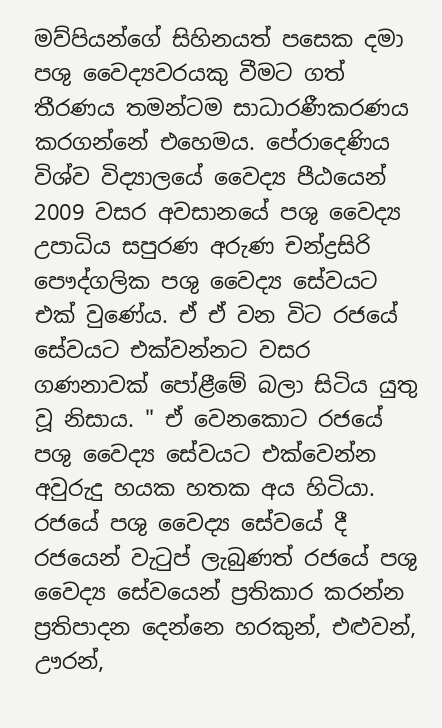මව්පියන්ගේ සිහිනයත් පසෙක දමා පශු වෛද්‍යවරයකු වීමට ගත් තීරණය තමන්ටම සාධාරණීකරණය කරගන්නේ එහෙමය. පේරාදෙණිය විශ්ව විද්‍යාලයේ වෛද්‍ය පීඨයෙන් 2009 වසර අවසානයේ පශු වෛද්‍ය උපාධිය සපුරණ අරුණ චන්ද්‍රසිරි පෞද්ගලික පශු වෛද්‍ය සේවයට එක් වුණේය. ඒ ඒ වන විට රජයේ සේවයට එක්වන්නට වසර ගණනාවක් පෝළීමේ බලා සිටිය යුතු වූ නිසාය. " ඒ වෙනකොට රජයේ පශු වෛද්‍ය සේවයට එක්වෙන්න අවුරුදු හයක හතක අය හිටියා. රජයේ පශු වෛද්‍ය සේවයේ දී රජයෙන් වැටුප් ලැබුණත් රජයේ පශු වෛද්‍ය සේවයෙන් ප්‍රතිකාර කරන්න ප්‍රතිපාදන දෙන්නෙ හරකුන්, එළුවන්, ඌරන්,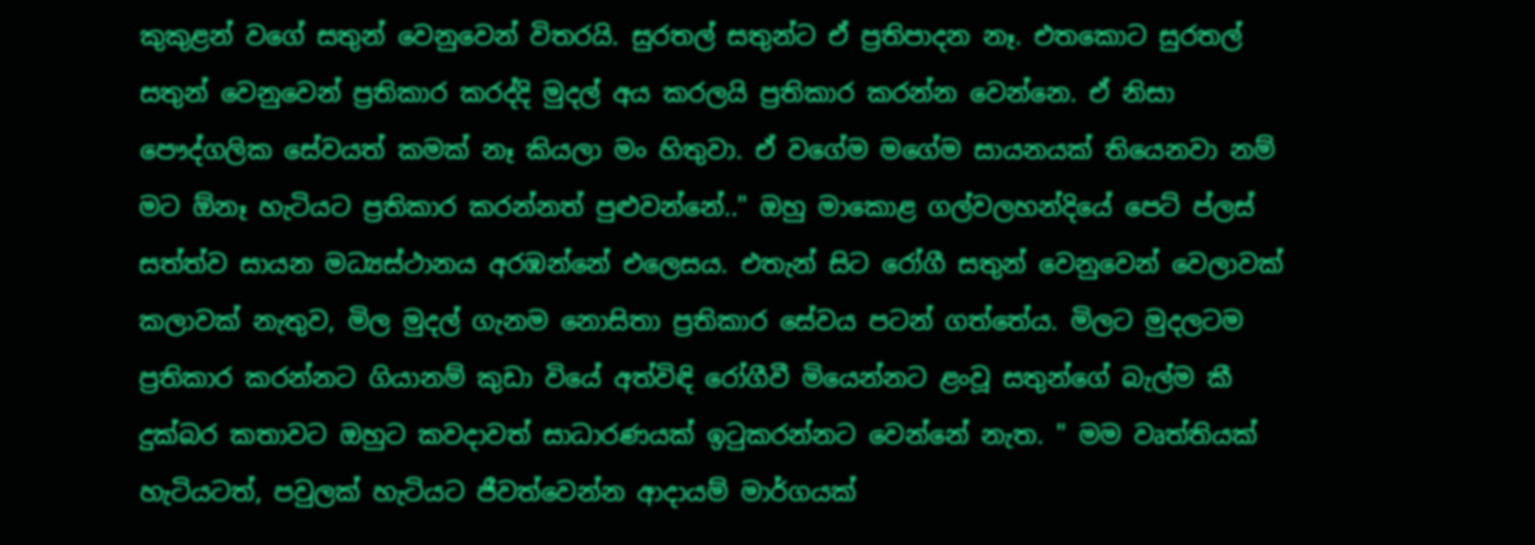කුකුළන් වගේ සතුන් වෙනුවෙන් විතරයි. සුරතල් සතුන්ට ඒ ප්‍රතිපාදන නෑ. එතකොට සුරතල් සතුන් වෙනුවෙන් ප්‍රතිකාර කරද්දි මුදල් අය කරලයි ප්‍රතිකාර කරන්න වෙන්නෙ. ඒ නිසා පෞද්ගලික සේවයත් කමක් නෑ කියලා මං හිතුවා. ඒ වගේම මගේම සායනයක් තියෙනවා නම් මට ඕනෑ හැටියට ප්‍රතිකාර කරන්නත් පුළුවන්නේ.." ඔහු මාකොළ ගල්වලහන්දියේ පෙට් ප්ලස් සත්ත්ව සායන මධ්‍යස්ථානය අරඹන්නේ එලෙසය. එතැන් සිට රෝගී සතුන් වෙනුවෙන් වෙලාවක් කලාවක් නැතුව, මිල මුදල් ගැනම නොසිතා ප්‍රතිකාර සේවය පටන් ගත්තේය. මිලට මුදලටම ප්‍රතිකාර කරන්නට ගියානම් කුඩා වියේ අත්විඳි රෝගීවී මියෙන්නට ළංවූ සතුන්ගේ බැල්ම කී දුක්බර කතාවට ඔහුට කවදාවත් සාධාරණයක් ඉටුකරන්නට වෙන්නේ නැත. " මම වෘත්තියක් හැටියටත්, පවුලක් හැටියට ජීවත්වෙන්න ආදායම් මාර්ගයක්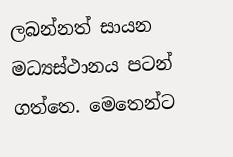ලබන්නත් සායන මධ්‍යස්ථානය පටන් ගත්තෙ. මෙතෙන්ට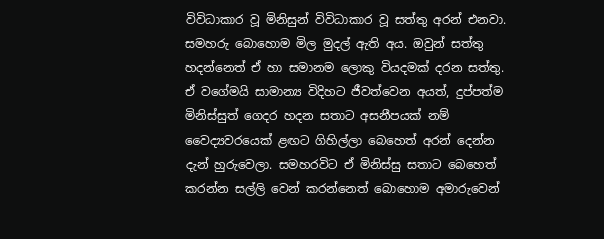විවිධාකාර වූ මිනිසුන් විවිධාකාර වූ සත්තු අරන් එනවා. සමහරු බොහොම මිල මුදල් ඇති අය. ඔවුන් සත්තු හදන්නෙත් ඒ හා සමානම ලොකු වියදමක් දරන සත්තු. ඒ වගේමයි සාමාන්‍ය විදිහට ජීවත්වෙන අයත්, දුප්පත්ම මිනිස්සුත් ගෙදර හදන සතාට අසනීපයක් නම් වෛද්‍යවරයෙක් ළඟට ගිහිල්ලා බෙහෙත් අරන් දෙන්න දැන් හුරුවෙලා. සමහරවිට ඒ මිනිස්සු සතාට බෙහෙත් කරන්න සල්ලි වෙන් කරන්නෙත් බොහොම අමාරුවෙන්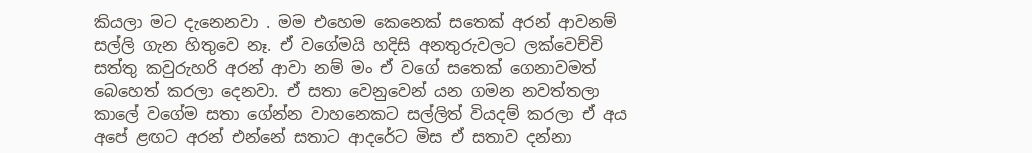කියලා මට දැනෙනවා . මම එහෙම කෙනෙක් සතෙක් අරන් ආවනම් සල්ලි ගැන හිතුවෙ නෑ. ඒ වගේමයි හදිසි අනතුරුවලට ලක්වෙච්චි සත්තු කවුරුහරි අරන් ආවා නම් මං ඒ වගේ සතෙක් ගෙනාවමත් බෙහෙත් කරලා දෙනවා. ඒ සතා වෙනුවෙන් යන ගමන නවත්තලා කාලේ වගේම සතා ගේන්න වාහනෙකට සල්ලිත් වියදම් කරලා ඒ අය අපේ ළඟට අරන් එන්නේ සතාට ආදරේට මිස ඒ සතාව දන්නා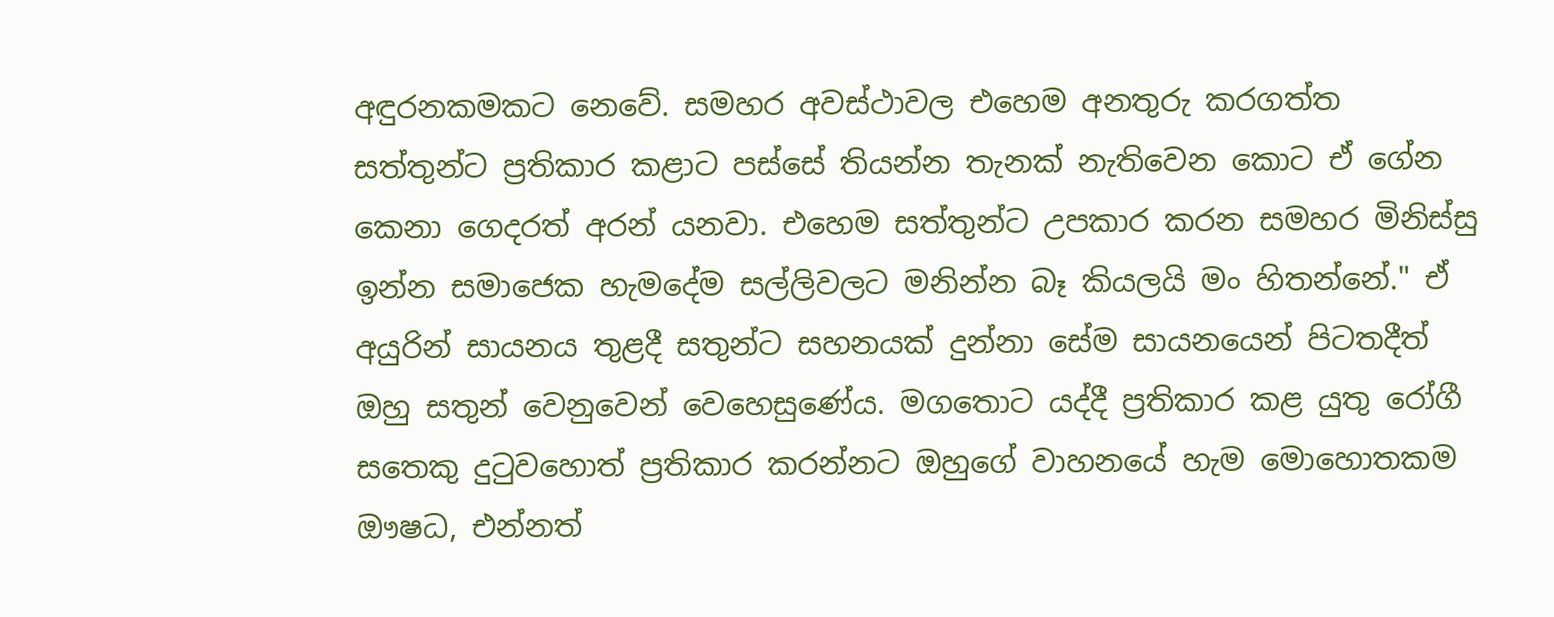අඳුරනකමකට නෙවේ. සමහර අවස්ථාවල එහෙම අනතුරු කරගත්ත සත්තුන්ට ප්‍රතිකාර කළාට පස්සේ තියන්න තැනක් නැතිවෙන කොට ඒ ගේන කෙනා ගෙදරත් අරන් යනවා. එහෙම සත්තුන්ට උපකාර කරන සමහර මිනිස්සු ඉන්න සමාජෙක හැමදේම සල්ලිවලට මනින්න බෑ කියලයි මං හිතන්නේ." ඒ අයුරින් සායනය තුළදී සතුන්ට සහනයක් දුන්නා සේම සායනයෙන් පිටතදීත් ඔහු සතුන් වෙනුවෙන් වෙහෙසුණේය. මගතොට යද්දී ප්‍රතිකාර කළ යුතු රෝගී සතෙකු දුටුවහොත් ප්‍රතිකාර කරන්නට ඔහුගේ වාහනයේ හැම මොහොතකම ඖෂධ, එන්නත්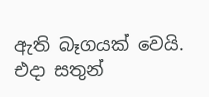ඇති බෑගයක් වෙයි. එදා සතුන්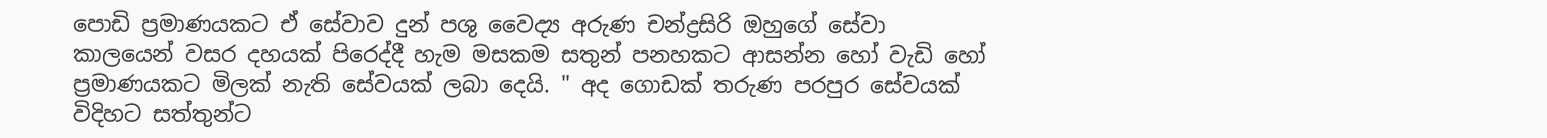පොඩි ප්‍රමාණයකට ඒ සේවාව දුන් පශු වෛද්‍ය අරුණ චන්ද්‍රසිරි ඔහුගේ සේවා කාලයෙන් වසර දහයක් පිරෙද්දී හැම මසකම සතුන් පනහකට ආසන්න හෝ වැඩි හෝ ප්‍රමාණයකට මිලක් නැති සේවයක් ලබා දෙයි. " අද ගොඩක් තරුණ පරපුර සේවයක් විදිහට සත්තුන්ට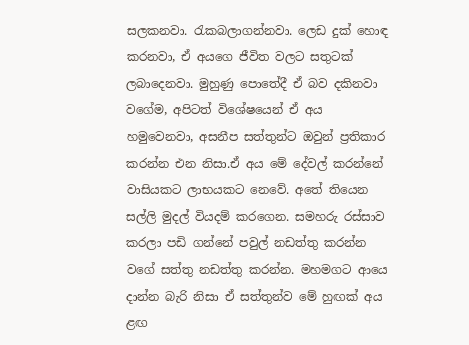සලකනවා. රැකබලාගන්නවා. ලෙඩ දුක් හොඳ කරනවා, ඒ අයගෙ ජීවිත වලට සතුටක් ලබාදෙනවා. මුහුණු පොතේදී ඒ බව දකිනවා වගේම, අපිටත් විශේෂයෙන් ඒ අය හමුවෙනවා, අසනීප සත්තුන්ට ඔවුන් ප්‍රතිකාර කරන්න එන නිසා.ඒ අය මේ දේවල් කරන්නේ වාසියකට ලාභයකට නෙවේ. අතේ තියෙන සල්ලි මුදල් වියදම් කරගෙන. සමහරු රස්සාව කරලා පඩි ගන්නේ පවුල් නඩත්තු කරන්න වගේ සත්තු නඩත්තු කරන්න. මහමගට ආයෙ දාන්න බැරි නිසා ඒ සත්තුන්ව මේ හුඟක් අය ළඟ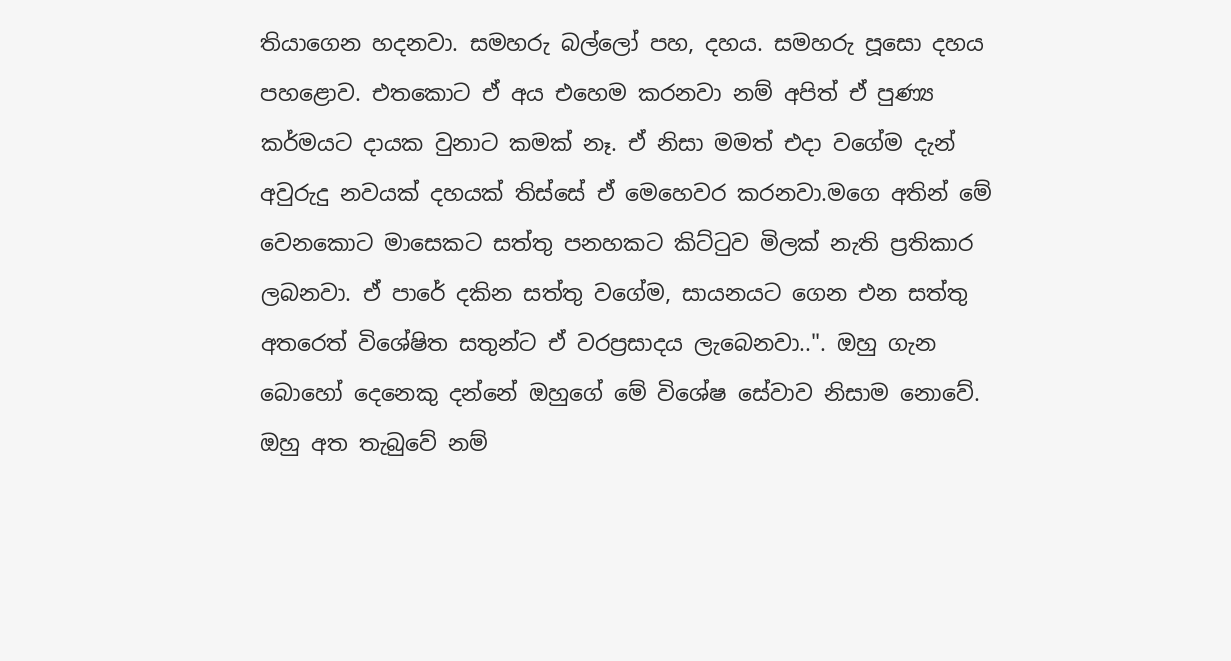තියාගෙන හදනවා. සමහරු බල්ලෝ පහ, දහය. සමහරු පූසො දහය පහළොව. එතකොට ඒ අය එහෙම කරනවා නම් අපිත් ඒ පුණ්‍ය කර්මයට දායක වුනාට කමක් නෑ. ඒ නිසා මමත් එදා වගේම දැන් අවුරුදු නවයක් දහයක් තිස්සේ ඒ මෙහෙවර කරනවා.මගෙ අතින් මේ වෙනකොට මාසෙකට සත්තු පනහකට කිට්ටුව මිලක් නැති ප්‍රතිකාර ලබනවා. ඒ පාරේ දකින සත්තු වගේම, සායනයට ගෙන එන සත්තු අතරෙත් විශේෂිත සතුන්ට ඒ වරප්‍රසාදය ලැබෙනවා..". ඔහු ගැන බොහෝ දෙනෙකු දන්නේ ඔහුගේ මේ විශේෂ සේවාව නිසාම නොවේ. ඔහු අත තැබුවේ නම්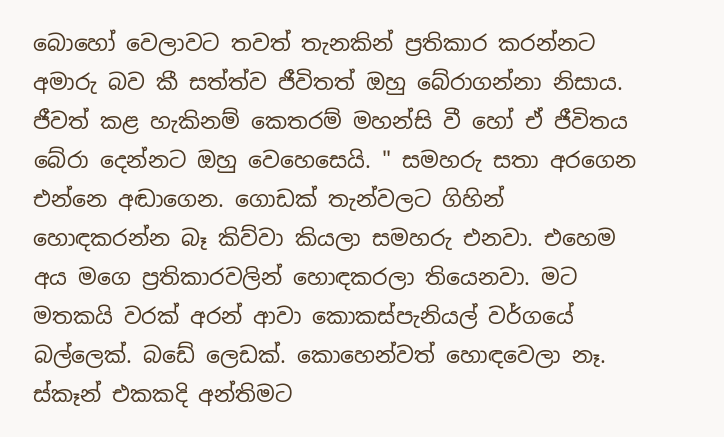බොහෝ වෙලාවට තවත් තැනකින් ප්‍රතිකාර කරන්නට අමාරු බව කී සත්ත්ව ජීවිතත් ඔහු බේරාගන්නා නිසාය. ජීවත් කළ හැකිනම් කෙතරම් මහන්සි වී හෝ ඒ ජීවිතය බේරා දෙන්නට ඔහු වෙහෙසෙයි. " සමහරු සතා අරගෙන එන්නෙ අඬාගෙන. ගොඩක් තැන්වලට ගිහින් හොඳකරන්න බෑ කිව්වා කියලා සමහරු එනවා. එහෙම අය මගෙ ප්‍රතිකාරවලින් හොඳකරලා තියෙනවා. මට මතකයි වරක් අරන් ආවා කොකස්පැනියල් වර්ගයේ බල්ලෙක්. බඩේ ලෙඩක්. කොහෙන්වත් හොඳවෙලා නෑ. ස්කෑන් එකකදි අන්තිමට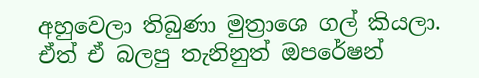අහුවෙලා තිබුණා මුත්‍රාශෙ ගල් කියලා. ඒත් ඒ බලපු තැනිනුත් ඔපරේෂන්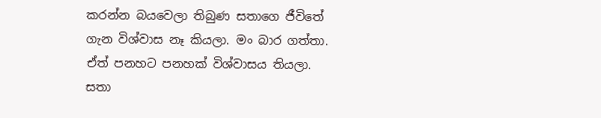කරන්න බයවෙලා තිබුණ සතාගෙ ජීවිතේ ගැන විශ්වාස නෑ කියලා. මං බාර ගත්තා. ඒත් පනහට පනහක් විශ්වාසය තියලා. සතා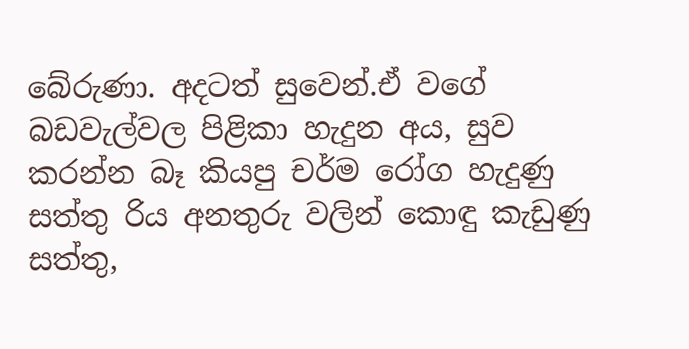බේරුණා. අදටත් සුවෙන්.ඒ වගේ බඩවැල්වල පිළිකා හැදුන අය, සුව කරන්න බෑ කියපු චර්ම රෝග හැදුණු සත්තු රිය අනතුරු වලින් කොඳු කැඩුණු සත්තු,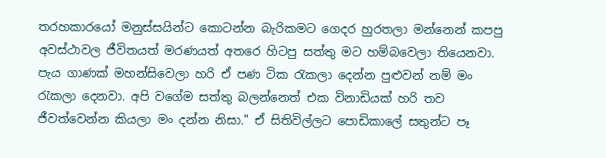තරහකාරයෝ මනුස්සයින්ට කොටන්න බැරිකමට ගෙදර හුරතලා මන්නෙන් කපපු අවස්ථාවල ජීවිතයත් මරණයත් අතරෙ හිටපු සත්තු මට හම්බවෙලා තියෙනවා. පැය ගාණක් මහන්සිවෙලා හරි ඒ පණ ටික රැකලා දෙන්න පුළුවන් නම් මං රැකලා දෙනවා. අපි වගේම සත්තු බලන්නෙත් එක විනාඩියක් හරි තව ජීවත්වෙන්න කියලා මං දන්න නිසා." ඒ සිතිවිල්ලට පොඩිකාලේ සතුන්ට පෑ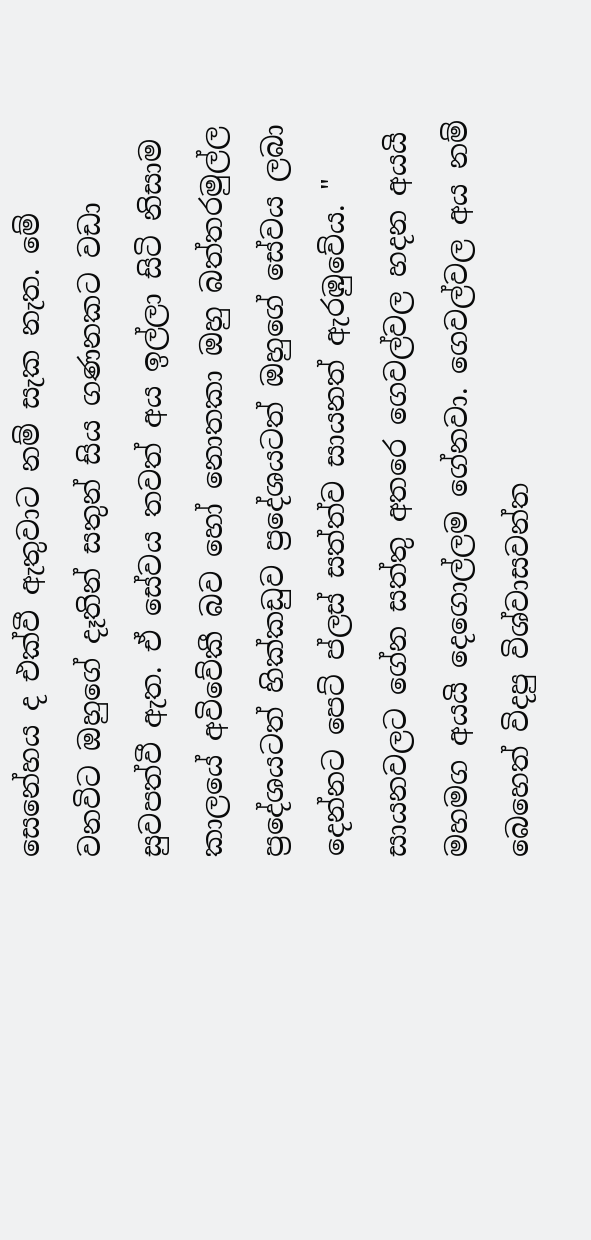සෙනේහය ද එක්වී ඇතුවාට නම් සැක නැත. මේ වනවිට ඔහුගේ දෑතින් සතුන් සිය ගණනකට වඩා සුවපත්වී ඇත. ඒ සේවය තවත් අය ඉල්ලා සිටි නිසාම කාලයේ අවිවේකී බව හෝ නොතකා ඔහු බත්තරමුල්ල ප්‍රදේශයටත් හික්කඩුව ප්‍රදේශයටත් ඔහුගේ සේවය ලබා දෙන්නට පෙට් ප්ලස් සත්ත්ව සායනත් ඇරඹුවේය. " සායනවලට ගේන සත්තු අතරෙ ගෙවල්වල හදන අයයි මහමග අයයි දෙගොල්ලම ගේනවා. ගෙවල්වල අය නම් බෙහෙත් විදපු විශ්වාසවන්ත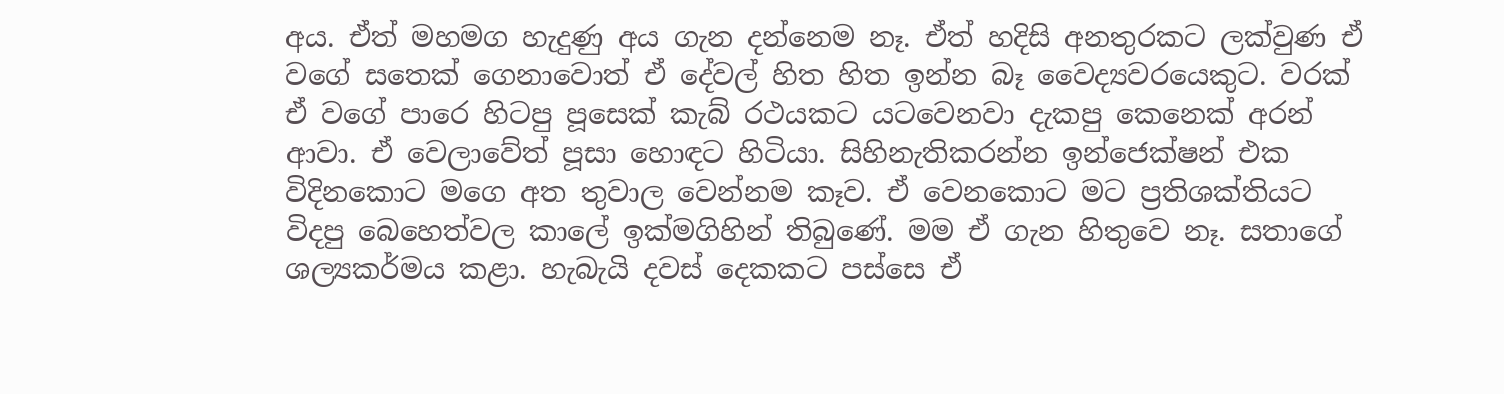අය. ඒත් මහමග හැදුණු අය ගැන දන්නෙම නෑ. ඒත් හදිසි අනතුරකට ලක්වුණ ඒ වගේ සතෙක් ගෙනාවොත් ඒ දේවල් හිත හිත ඉන්න බෑ වෛද්‍යවරයෙකුට. වරක් ඒ වගේ පාරෙ හිටපු පූසෙක් කැබ් රථයකට යටවෙනවා දැකපු කෙනෙක් අරන් ආවා. ඒ වෙලාවේත් පූසා හොඳට හිටියා. සිහිනැතිකරන්න ඉන්ජෙක්ෂන් එක විදිනකොට මගෙ අත තුවාල වෙන්නම කෑව. ඒ වෙනකොට මට ප්‍රතිශක්තියට විදපු බෙහෙත්වල කාලේ ඉක්මගිහින් තිබුණේ. මම ඒ ගැන හිතුවෙ නෑ. සතාගේ ශල්‍යකර්මය කළා. හැබැයි දවස් දෙකකට පස්සෙ ඒ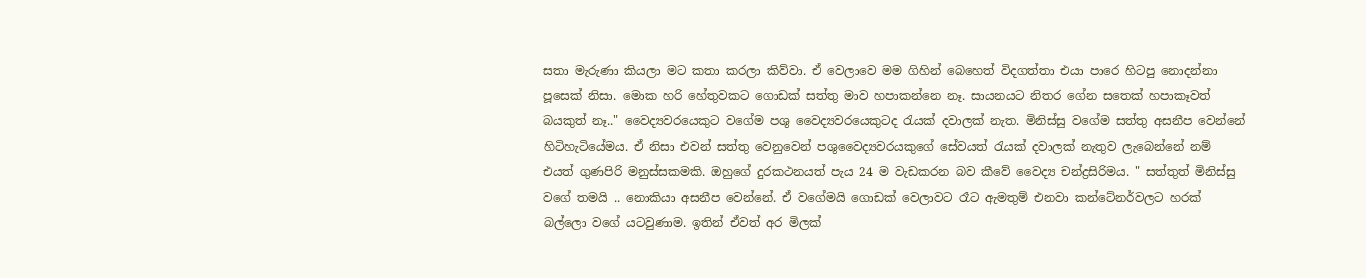සතා මැරුණා කියලා මට කතා කරලා කිව්වා. ඒ වෙලාවෙ මම ගිහින් බෙහෙත් විදගත්තා එයා පාරෙ හිටපු නොදන්නා පූසෙක් නිසා. මොක හරි හේතුවකට ගොඩක් සත්තු මාව හපාකන්නෙ නෑ. සායනයට නිතර ගේන සතෙක් හපාකෑවත් බයකුත් නෑ.." වෛද්‍යවරයෙකුට වගේම පශු වෛද්‍යවරයෙකුටද රැයක් දවාලක් නැත. මිනිස්සු වගේම සත්තු අසනීප වෙන්නේ හිටිහැටියේමය. ඒ නිසා එවන් සත්තු වෙනුවෙන් පශුවෛද්‍යවරයකුගේ සේවයත් රැයක් දවාලක් නැතුව ලැබෙන්නේ නම් එයත් ගුණපිරි මනුස්සකමකි. ඔහුගේ දුරකථනයත් පැය 24 ම වැඩකරන බව කීවේ වෛද්‍ය චන්ද්‍රසිරිමය. " සත්තුත් මිනිස්සු වගේ තමයි .. නොකියා අසනීප වෙන්නේ. ඒ වගේමයි ගොඩක් වෙලාවට රෑට ඇමතුම් එනවා කන්ටේනර්වලට හරක් බල්ලො වගේ යටවුණාම. ඉතින් ඒවත් අර මිලක්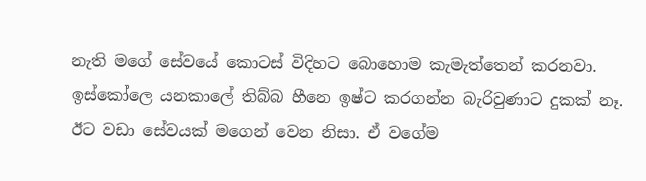නැති මගේ සේවයේ කොටස් විදිහට බොහොම කැමැත්තෙන් කරනවා. ඉස්කෝලෙ යනකාලේ තිබ්බ හීනෙ ඉෂ්ට කරගන්න බැරිවුණාට දුකක් නෑ. ඊට වඩා සේවයක් මගෙන් වෙන නිසා. ඒ වගේම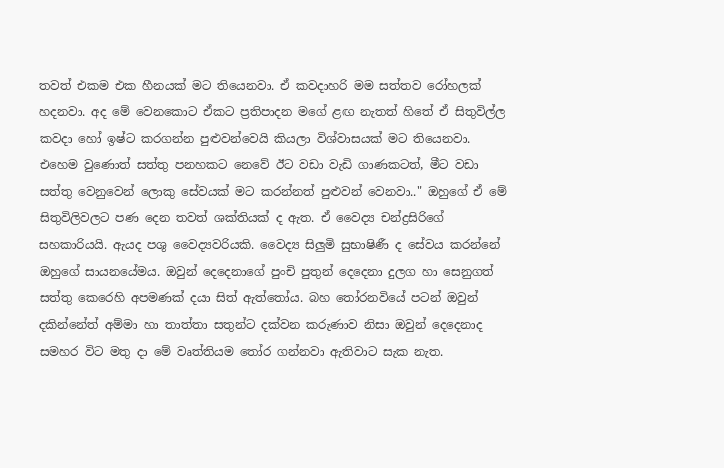තවත් එකම එක හීනයක් මට තියෙනවා. ඒ කවදාහරි මම සත්තව රෝහලක් හදනවා. අද මේ වෙනකොට ඒකට ප්‍රතිපාදන මගේ ළඟ නැතත් හිතේ ඒ සිතුවිල්ල කවදා හෝ ඉෂ්ට කරගන්න පුළුවන්වෙයි කියලා විශ්වාසයක් මට තියෙනවා. එහෙම වුණොත් සත්තු පනහකට නෙවේ ඊට වඩා වැඩි ගාණකටත්, මීට වඩා සත්තු වෙනුවෙන් ලොකු සේවයක් මට කරන්නත් පුළුවන් වෙනවා.." ඔහුගේ ඒ මේ සිතුවිලිවලට පණ දෙන තවත් ශක්තියක් ද ඇත. ඒ වෛද්‍ය චන්ද්‍රසිරිගේ සහකාරියයි. ඇයද පශු වෛද්‍යවරියකි. වෛද්‍ය සිලුමි සුභාෂිණී ද සේවය කරන්නේ ඔහුගේ සායනයේමය. ඔවුන් දෙදෙනාගේ පුංචි පුතුන් දෙදෙනා දුලග හා සෙනුගත් සත්තු කෙරෙහි අපමණක් දයා සිත් ඇත්තෝය. බහ තෝරනවියේ පටන් ඔවුන් දකින්නේත් අම්මා හා තාත්තා සතුන්ට දක්වන කරුණාව නිසා ඔවුන් දෙදෙනාද සමහර විට මතු දා මේ වෘත්තියම තෝර ගන්නවා ඇතිවාට සැක නැත.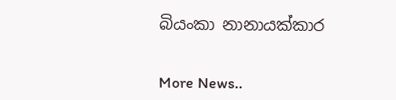බියංකා නානායක්කාර


More News..